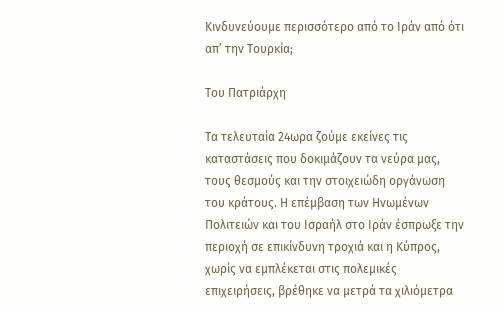Κινδυνεύουμε περισσότερο από το Ιράν από ότι απ’ την Τουρκία;

Του Πατριάρχη

Τα τελευταία 24ωρα ζούμε εκείνες τις καταστάσεις που δοκιμάζουν τα νεύρα μας, τους θεσμούς και την στοιχειώδη οργάνωση του κράτους. Η επέμβαση των Ηνωμένων Πολιτειών και του Ισραήλ στο Ιράν έσπρωξε την περιοχή σε επικίνδυνη τροχιά και η Κύπρος, χωρίς να εμπλέκεται στις πολεμικές επιχειρήσεις, βρέθηκε να μετρά τα χιλιόμετρα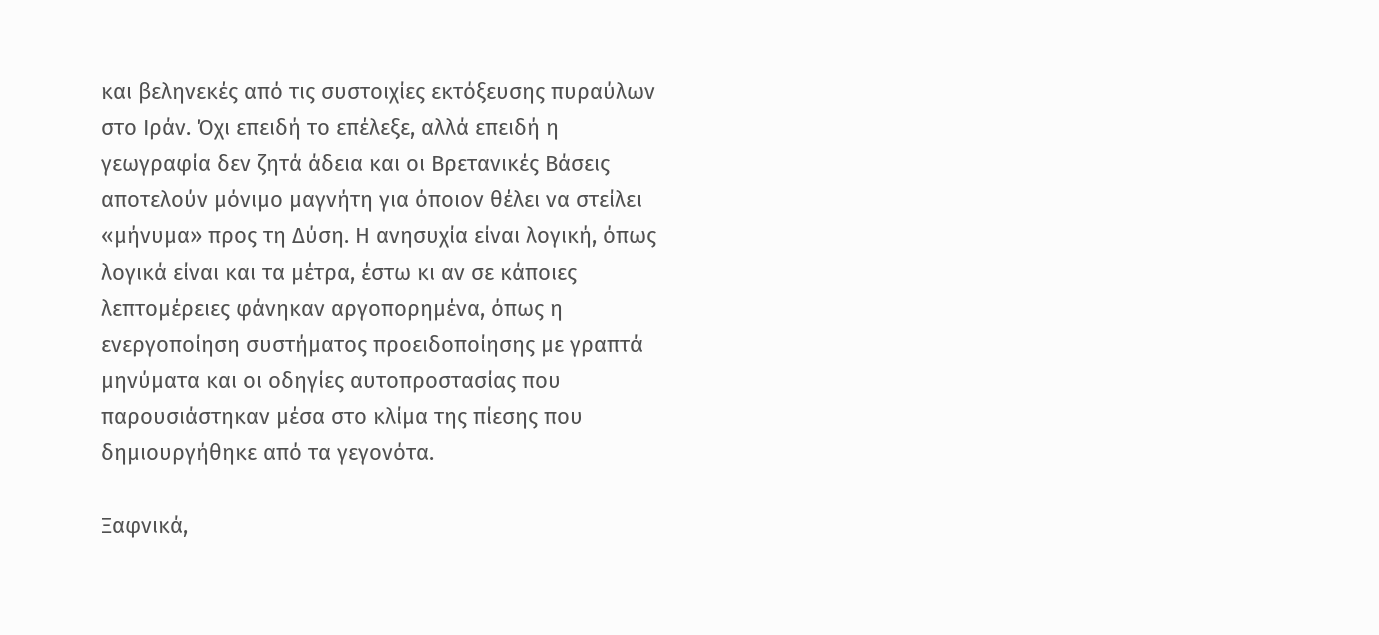και βεληνεκές από τις συστοιχίες εκτόξευσης πυραύλων στο Ιράν. Όχι επειδή το επέλεξε, αλλά επειδή η γεωγραφία δεν ζητά άδεια και οι Βρετανικές Βάσεις αποτελούν μόνιμο μαγνήτη για όποιον θέλει να στείλει «μήνυμα» προς τη Δύση. Η ανησυχία είναι λογική, όπως λογικά είναι και τα μέτρα, έστω κι αν σε κάποιες λεπτομέρειες φάνηκαν αργοπορημένα, όπως η ενεργοποίηση συστήματος προειδοποίησης με γραπτά μηνύματα και οι οδηγίες αυτοπροστασίας που παρουσιάστηκαν μέσα στο κλίμα της πίεσης που δημιουργήθηκε από τα γεγονότα.

Ξαφνικά,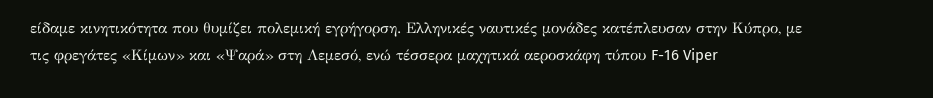είδαμε κινητικότητα που θυμίζει πολεμική εγρήγορση. Ελληνικές ναυτικές μονάδες κατέπλευσαν στην Κύπρο, με τις φρεγάτες «Κίμων» και «Ψαρά» στη Λεμεσό, ενώ τέσσερα μαχητικά αεροσκάφη τύπου F-16 Viper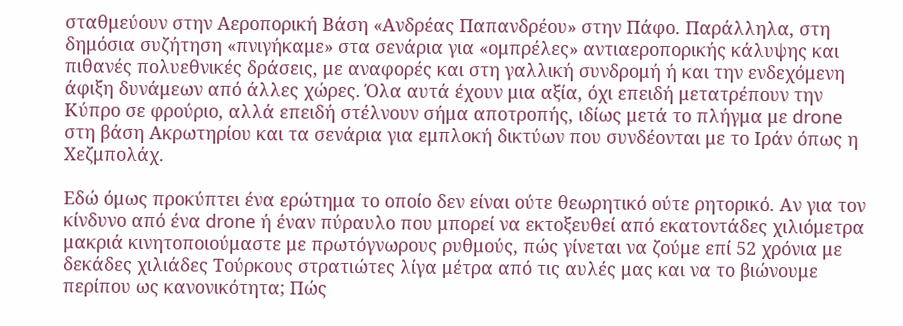σταθμεύουν στην Αεροπορική Βάση «Ανδρέας Παπανδρέου» στην Πάφο. Παράλληλα, στη δημόσια συζήτηση «πνιγήκαμε» στα σενάρια για «ομπρέλες» αντιαεροπορικής κάλυψης και πιθανές πολυεθνικές δράσεις, με αναφορές και στη γαλλική συνδρομή ή και την ενδεχόμενη άφιξη δυνάμεων από άλλες χώρες. Όλα αυτά έχουν μια αξία, όχι επειδή μετατρέπουν την Κύπρο σε φρούριο, αλλά επειδή στέλνουν σήμα αποτροπής, ιδίως μετά το πλήγμα με drone στη βάση Ακρωτηρίου και τα σενάρια για εμπλοκή δικτύων που συνδέονται με το Ιράν όπως η Χεζμπολάχ.

Εδώ όμως προκύπτει ένα ερώτημα το οποίο δεν είναι ούτε θεωρητικό ούτε ρητορικό. Αν για τον κίνδυνο από ένα drone ή έναν πύραυλο που μπορεί να εκτοξευθεί από εκατοντάδες χιλιόμετρα μακριά κινητοποιούμαστε με πρωτόγνωρους ρυθμούς, πώς γίνεται να ζούμε επί 52 χρόνια με δεκάδες χιλιάδες Τούρκους στρατιώτες λίγα μέτρα από τις αυλές μας και να το βιώνουμε περίπου ως κανονικότητα; Πώς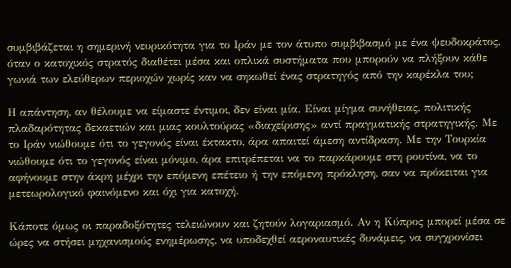συμβιβάζεται η σημερινή νευρικότητα για το Ιράν με τον άτυπο συμβιβασμό με ένα ψευδοκράτος, όταν ο κατοχικός στρατός διαθέτει μέσα και οπλικά συστήματα που μπορούν να πλήξουν κάθε γωνιά των ελεύθερων περιοχών χωρίς καν να σηκωθεί ένας στρατηγός από την καρέκλα του;

Η απάντηση, αν θέλουμε να είμαστε έντιμοι, δεν είναι μία. Είναι μίγμα συνήθειας, πολιτικής πλαδαρότητας δεκαετιών και μιας κουλτούρας «διαχείρισης» αντί πραγματικής στρατηγικής. Με το Ιράν νιώθουμε ότι το γεγονός είναι έκτακτο, άρα απαιτεί άμεση αντίδραση. Με την Τουρκία νιώθουμε ότι το γεγονός είναι μόνιμο, άρα επιτρέπεται να το παρκάρουμε στη ρουτίνα, να το αφήνουμε στην άκρη μέχρι την επόμενη επέτειο ή την επόμενη πρόκληση, σαν να πρόκειται για μετεωρολογικό φαινόμενο και όχι για κατοχή.

Κάποτε όμως οι παραδοξότητες τελειώνουν και ζητούν λογαριασμό. Αν η Κύπρος μπορεί μέσα σε ώρες να στήσει μηχανισμούς ενημέρωσης, να υποδεχθεί αεροναυτικές δυνάμεις, να συγχρονίσει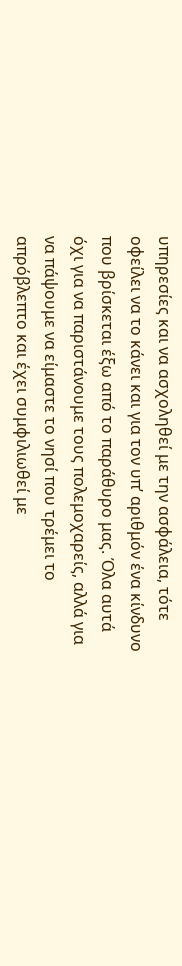υπηρεσίες και να ασχοληθεί με την ασφάλεια, τότε οφείλει να το κάνει και για τον υπ’ αριθμόν ένα κίνδυνο που βρίσκεται έξω από το παράθυρο μας. Όλα αυτά όχι για να παριστάνουμε τους πολεμοχαρείς, αλλά για να πάψουμε να είμαστε το νησί που τρέμει το απρόβλεπτο και έχει συμφιλιωθεί με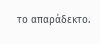το απαράδεκτο.